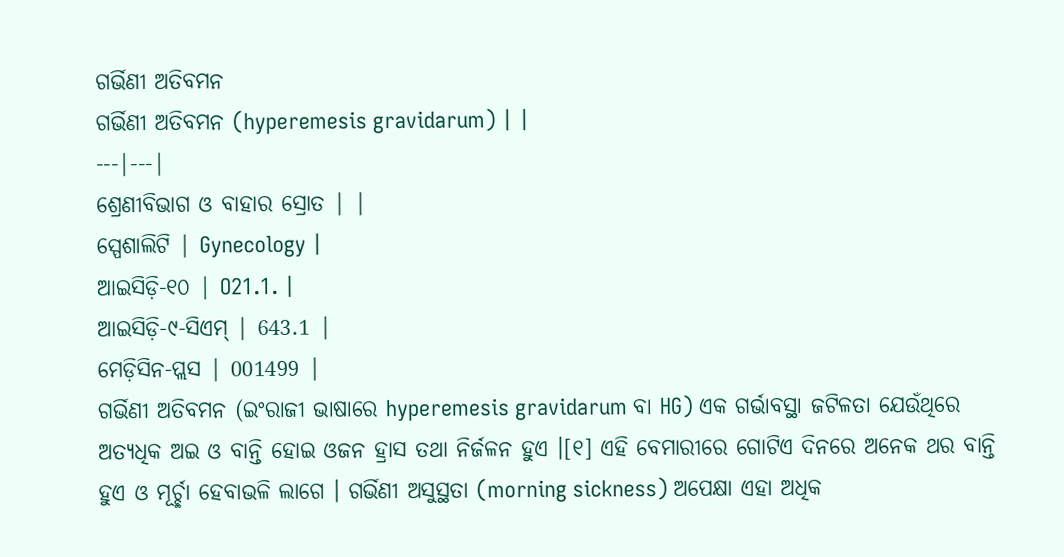ଗର୍ଭିଣୀ ଅତିବମନ
ଗର୍ଭିଣୀ ଅତିବମନ (hyperemesis gravidarum) | |
---|---|
ଶ୍ରେଣୀବିଭାଗ ଓ ବାହାର ସ୍ରୋତ | |
ସ୍ପେଶାଲିଟି | Gynecology |
ଆଇସିଡ଼ି-୧୦ | O21.1. |
ଆଇସିଡ଼ି-୯-ସିଏମ୍ | 643.1 |
ମେଡ଼ିସିନ-ପ୍ଲସ | 001499 |
ଗର୍ଭିଣୀ ଅତିବମନ (ଇଂରାଜୀ ଭାଷାରେ hyperemesis gravidarum ବା HG) ଏକ ଗର୍ଭାବସ୍ଥା ଜଟିଳତା ଯେଉଁଥିରେ ଅତ୍ୟଧିକ ଅଇ ଓ ବାନ୍ତି ହୋଇ ଓଜନ ହ୍ରାସ ତଥା ନିର୍ଜଳନ ହୁଏ ।[୧] ଏହି ବେମାରୀରେ ଗୋଟିଏ ଦିନରେ ଅନେକ ଥର ବାନ୍ତି ହୁଏ ଓ ମୂର୍ଚ୍ଛା ହେବାଭଳି ଲାଗେ । ଗର୍ଭିଣୀ ଅସୁସ୍ଥତା (morning sickness) ଅପେକ୍ଷା ଏହା ଅଧିକ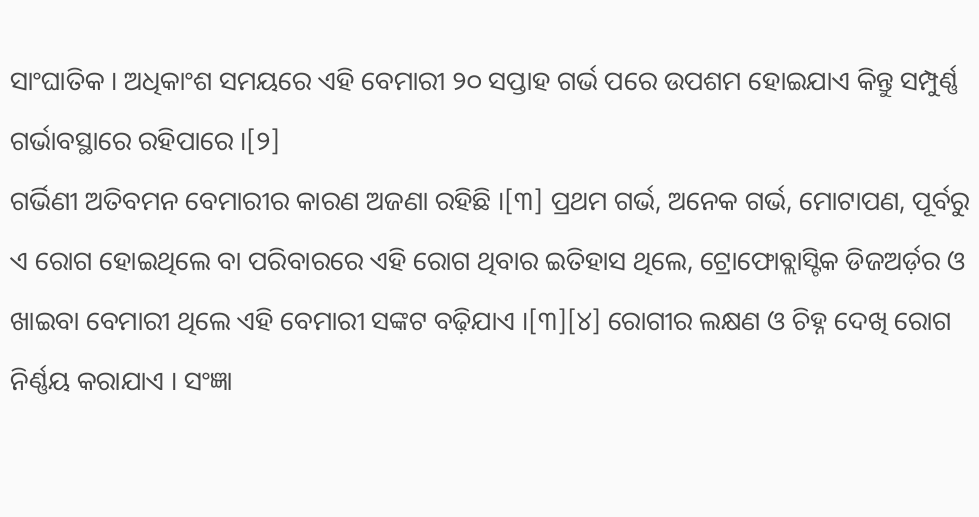ସାଂଘାତିକ । ଅଧିକାଂଶ ସମୟରେ ଏହି ବେମାରୀ ୨୦ ସପ୍ତାହ ଗର୍ଭ ପରେ ଉପଶମ ହୋଇଯାଏ କିନ୍ତୁ ସମ୍ପୁର୍ଣ୍ଣ ଗର୍ଭାବସ୍ଥାରେ ରହିପାରେ ।[୨]
ଗର୍ଭିଣୀ ଅତିବମନ ବେମାରୀର କାରଣ ଅଜଣା ରହିଛି ।[୩] ପ୍ରଥମ ଗର୍ଭ, ଅନେକ ଗର୍ଭ, ମୋଟାପଣ, ପୂର୍ବରୁ ଏ ରୋଗ ହୋଇଥିଲେ ବା ପରିବାରରେ ଏହି ରୋଗ ଥିବାର ଇତିହାସ ଥିଲେ, ଟ୍ରୋଫୋବ୍ଲାସ୍ଟିକ ଡିଜଅର୍ଡ଼ର ଓ ଖାଇବା ବେମାରୀ ଥିଲେ ଏହି ବେମାରୀ ସଙ୍କଟ ବଢ଼ିଯାଏ ।[୩][୪] ରୋଗୀର ଲକ୍ଷଣ ଓ ଚିହ୍ନ ଦେଖି ରୋଗ ନିର୍ଣ୍ଣୟ କରାଯାଏ । ସଂଜ୍ଞା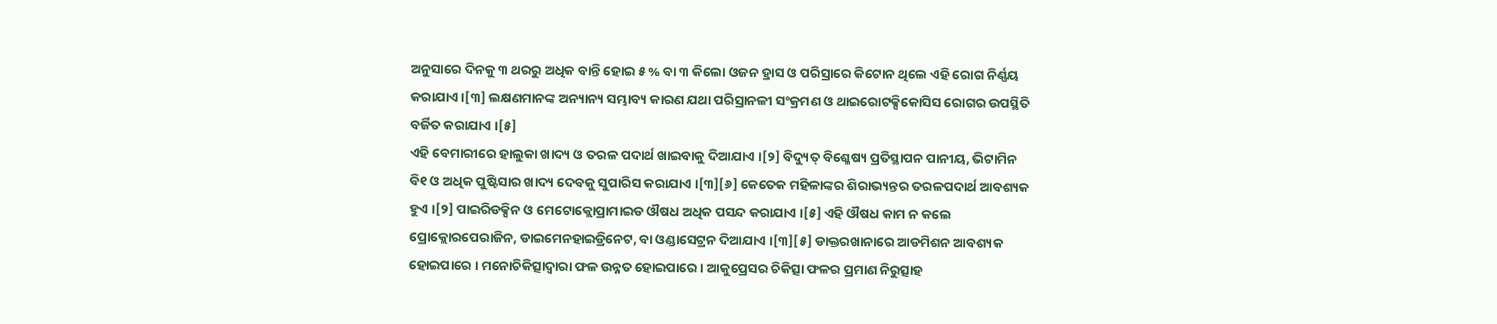ଅନୁସାରେ ଦିନକୁ ୩ ଥରରୁ ଅଧିକ ବାନ୍ତି ହୋଇ ୫ % ବା ୩ କିଲୋ ଓଜନ ହ୍ରାସ ଓ ପରିସ୍ରାରେ କିଟୋନ ଥିଲେ ଏହି ରୋଗ ନିର୍ଣ୍ଣୟ କରାଯାଏ ।[୩] ଲକ୍ଷଣମାନଙ୍କ ଅନ୍ୟାନ୍ୟ ସମ୍ଭାବ୍ୟ କାରଣ ଯଥା ପରିସ୍ରାନଳୀ ସଂକ୍ରମଣ ଓ ଥାଇରୋଟକ୍ସିକୋସିସ ରୋଗର ଉପସ୍ଥିତି ବର୍ଜିତ କରାଯାଏ ।[୫]
ଏହି ବେମାରୀରେ ହାଲୁକା ଖାଦ୍ୟ ଓ ତରଳ ପଦାର୍ଥ ଖାଇବାକୁ ଦିଆଯାଏ ।[୨] ବିଦ୍ୟୁତ୍ ବିଶ୍ଳେଷ୍ୟ ପ୍ରତିସ୍ଥାପନ ପାନୀୟ, ଭିଟାମିନ ବି୧ ଓ ଅଧିକ ପୁଷ୍ଟିସାର ଖାଦ୍ୟ ଦେବକୁ ସୁପାରିସ କରାଯାଏ ।[୩][୬] କେତେକ ମହିଳାଙ୍କର ଶିରାଭ୍ୟନ୍ତର ତରଳପଦାର୍ଥ ଆବଶ୍ୟକ ହୁଏ ।[୨] ପାଇରିଡକ୍ସିନ ଓ ମେଟୋକ୍ଲୋପ୍ରାମାଇଡ ଔଷଧ ଅଧିକ ପସନ୍ଦ କରାଯାଏ ।[୫] ଏହି ଔଷଧ କାମ ନ କଲେ ପ୍ରୋକ୍ଲୋରପେରାଜିନ, ଡାଇମେନହାଇଡ୍ରିନେଟ, ବା ଓଣ୍ଡାସେଟ୍ରନ ଦିଆଯାଏ ।[୩][୫] ଡାକ୍ତରଖାନାରେ ଆଡମିଶନ ଆବଶ୍ୟକ ହୋଇପାରେ । ମନୋଚିକିତ୍ସାଦ୍ୱାରା ଫଳ ଉନ୍ନତ ହୋଇପାରେ । ଆକୁପ୍ରେସର ଚିକିତ୍ସା ଫଳର ପ୍ରମାଣ ନିରୁତ୍ସାହ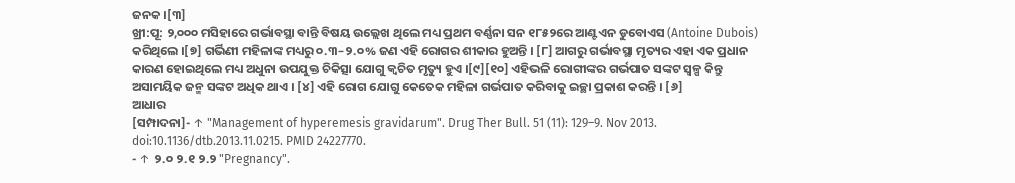ଜନକ ।[୩]
ଖ୍ରୀ:ପୂ: ୨,୦୦୦ ମସିହାରେ ଗର୍ଭାବସ୍ଥା ବାନ୍ତି ବିଷୟ ଉଲ୍ଲେଖ ଥିଲେ ମଧ୍ୟ ପ୍ରଥମ ବର୍ଣ୍ଣନା ସନ ୧୮୫୨ରେ ଆଣ୍ଟଏନ ଡୁବୋଏସ (Antoine Dubois) କରିଥିଲେ ।[୭] ଗର୍ଭିଣୀ ମହିଳାଙ୍କ ମଧ୍ୟରୁ ୦.୩–୨.୦% ଜଣ ଏହି ରୋଗର ଶୀକାର ହୁଅନ୍ତି । [୮] ଆଗରୁ ଗର୍ଭାବସ୍ଥା ମୃତ୍ୟର ଏହା ଏକ ପ୍ରଧାନ କାରଣ ହୋଇଥିଲେ ମଧ୍ୟ ଅଧୁନା ଉପଯୁକ୍ତ ଚିକିତ୍ସା ଯୋଗୁ କ୍ୱଚିତ ମୃତ୍ୟୁ ହୁଏ ।[୯][୧୦] ଏହିଭଳି ରୋଗୀଙ୍କର ଗର୍ଭପାତ ସଙ୍କଟ ସ୍ୱଳ୍ପ କିନ୍ତୁ ଅସାମୟିକ ଜନ୍ମ ସଙ୍କଟ ଅଧିକ ଥାଏ । [୪] ଏହି ରୋଗ ଯୋଗୁ କେତେକ ମହିଳା ଗର୍ଭପାତ କରିବାକୁ ଇଚ୍ଛା ପ୍ରକାଶ କରନ୍ତି । [୬]
ଆଧାର
[ସମ୍ପାଦନା]- ↑ "Management of hyperemesis gravidarum". Drug Ther Bull. 51 (11): 129–9. Nov 2013. doi:10.1136/dtb.2013.11.0215. PMID 24227770.
- ↑ ୨.୦ ୨.୧ ୨.୨ "Pregnancy".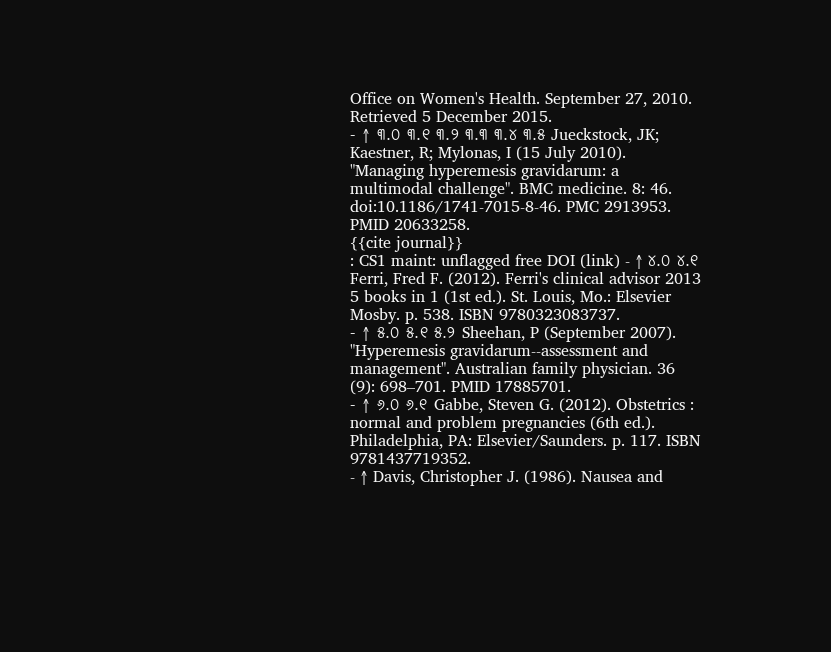Office on Women's Health. September 27, 2010. Retrieved 5 December 2015.
- ↑ ୩.୦ ୩.୧ ୩.୨ ୩.୩ ୩.୪ ୩.୫ Jueckstock, JK; Kaestner, R; Mylonas, I (15 July 2010). "Managing hyperemesis gravidarum: a multimodal challenge". BMC medicine. 8: 46. doi:10.1186/1741-7015-8-46. PMC 2913953. PMID 20633258.
{{cite journal}}
: CS1 maint: unflagged free DOI (link) - ↑ ୪.୦ ୪.୧ Ferri, Fred F. (2012). Ferri's clinical advisor 2013 5 books in 1 (1st ed.). St. Louis, Mo.: Elsevier Mosby. p. 538. ISBN 9780323083737.
- ↑ ୫.୦ ୫.୧ ୫.୨ Sheehan, P (September 2007). "Hyperemesis gravidarum--assessment and management". Australian family physician. 36 (9): 698–701. PMID 17885701.
- ↑ ୬.୦ ୬.୧ Gabbe, Steven G. (2012). Obstetrics : normal and problem pregnancies (6th ed.). Philadelphia, PA: Elsevier/Saunders. p. 117. ISBN 9781437719352.
- ↑ Davis, Christopher J. (1986). Nausea and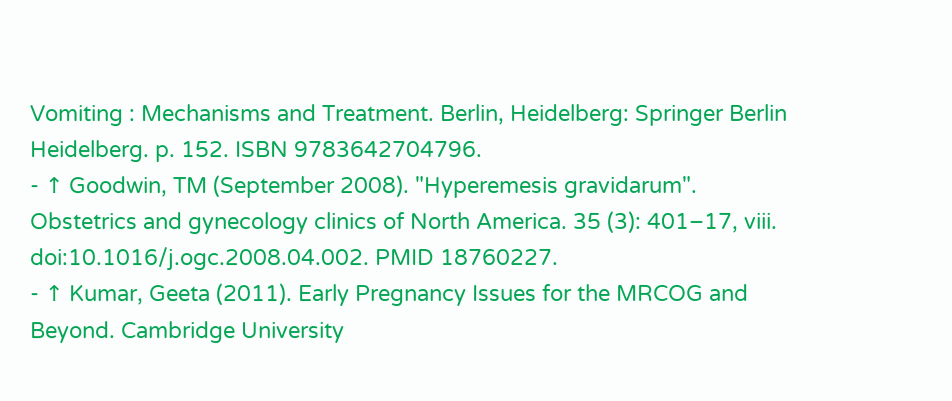Vomiting : Mechanisms and Treatment. Berlin, Heidelberg: Springer Berlin Heidelberg. p. 152. ISBN 9783642704796.
- ↑ Goodwin, TM (September 2008). "Hyperemesis gravidarum". Obstetrics and gynecology clinics of North America. 35 (3): 401–17, viii. doi:10.1016/j.ogc.2008.04.002. PMID 18760227.
- ↑ Kumar, Geeta (2011). Early Pregnancy Issues for the MRCOG and Beyond. Cambridge University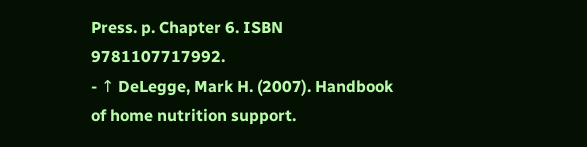Press. p. Chapter 6. ISBN 9781107717992.
- ↑ DeLegge, Mark H. (2007). Handbook of home nutrition support.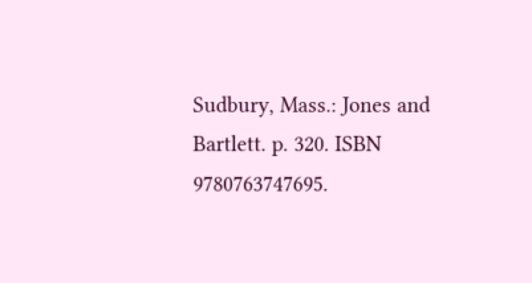Sudbury, Mass.: Jones and Bartlett. p. 320. ISBN 9780763747695.